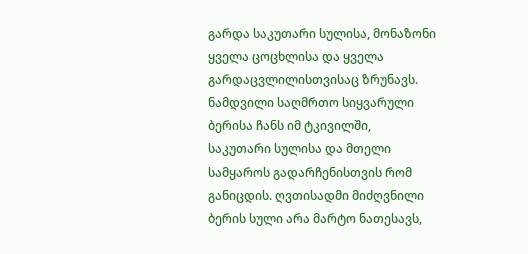გარდა საკუთარი სულისა, მონაზონი ყველა ცოცხლისა და ყველა გარდაცვლილისთვისაც ზრუნავს. ნამდვილი საღმრთო სიყვარული ბერისა ჩანს იმ ტკივილში, საკუთარი სულისა და მთელი სამყაროს გადარჩენისთვის რომ განიცდის. ღვთისადმი მიძღვნილი ბერის სული არა მარტო ნათესავს,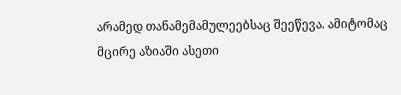არამედ თანამემამულეებსაც შეეწევა. ამიტომაც მცირე აზიაში ასეთი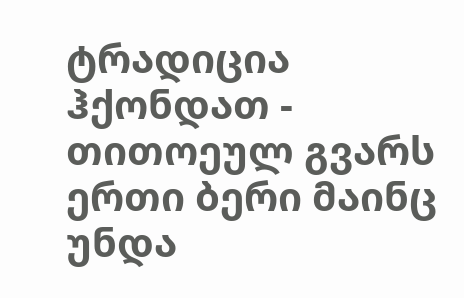ტრადიცია ჰქონდათ - თითოეულ გვარს ერთი ბერი მაინც უნდა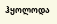ჰყოლოდა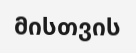მისთვის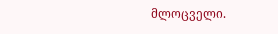მლოცველი.